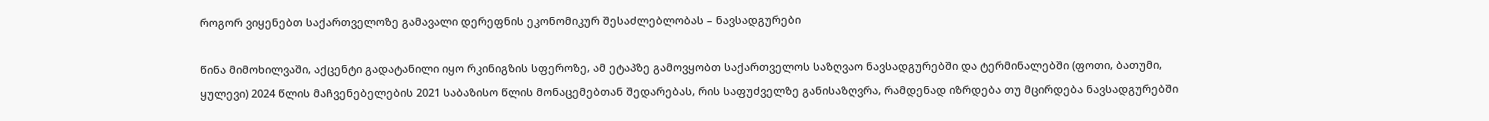როგორ ვიყენებთ საქართველოზე გამავალი დერეფნის ეკონომიკურ შესაძლებლობას – ნავსადგურები

წინა მიმოხილვაში, აქცენტი გადატანილი იყო რკინიგზის სფეროზე, ამ ეტაპზე გამოვყობთ საქართველოს საზღვაო ნავსადგურებში და ტერმინალებში (ფოთი, ბათუმი, ყულევი) 2024 წლის მაჩვენებელების 2021 საბაზისო წლის მონაცემებთან შედარებას, რის საფუძველზე განისაზღვრა, რამდენად იზრდება თუ მცირდება ნავსადგურებში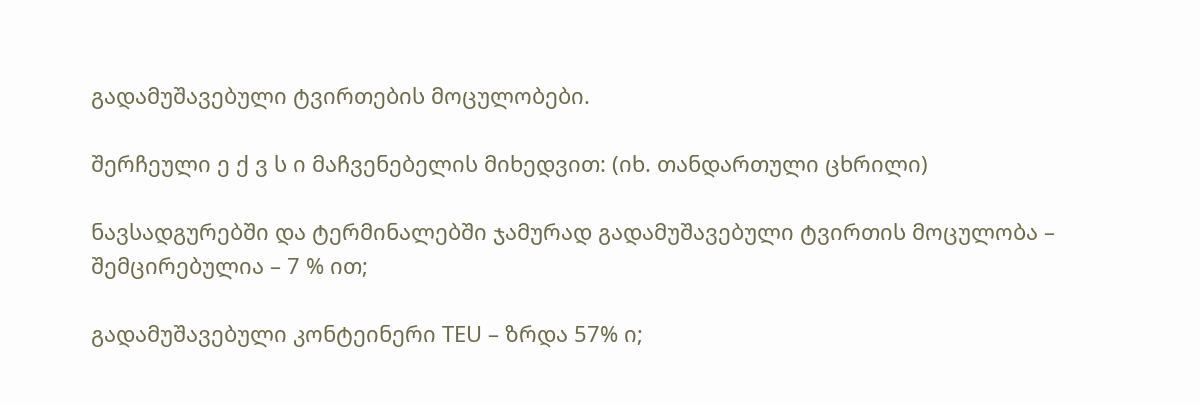გადამუშავებული ტვირთების მოცულობები.

შერჩეული ე ქ ვ ს ი მაჩვენებელის მიხედვით: (იხ. თანდართული ცხრილი)

ნავსადგურებში და ტერმინალებში ჯამურად გადამუშავებული ტვირთის მოცულობა – შემცირებულია – 7 % ით;

გადამუშავებული კონტეინერი TEU – ზრდა 57% ი;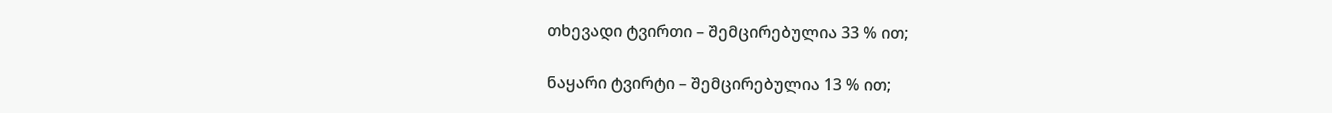თხევადი ტვირთი – შემცირებულია 33 % ით;

ნაყარი ტვირტი – შემცირებულია 13 % ით;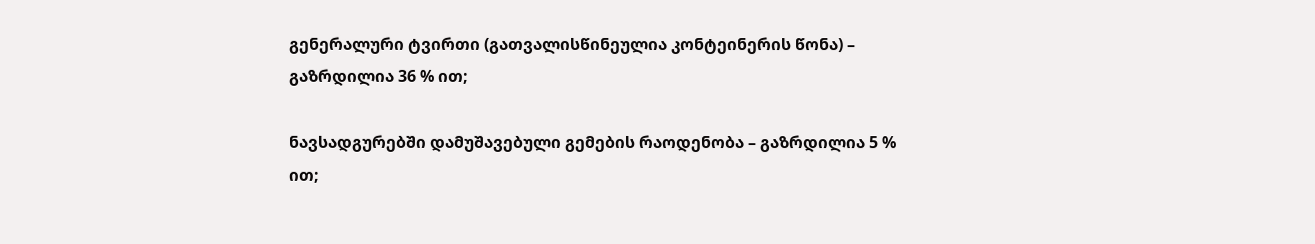გენერალური ტვირთი (გათვალისწინეულია კონტეინერის წონა) – გაზრდილია 36 % ით;

ნავსადგურებში დამუშავებული გემების რაოდენობა – გაზრდილია 5 % ით;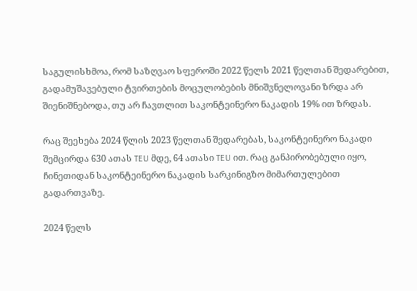საგულისხმოა, რომ საზღვაო სფეროში 2022 წელს 2021 წელთან შედარებით, გადამუშავებული ტვირთების მოცულობების მნიშვნელოვანი ზრდა არ შიენიშნებოდა, თუ არ ჩავთლით საკონტეინერო ნაკადის 19% ით ზრდას.

რაც შეეხება 2024 წლის 2023 წელთან შედარებას, საკონტეინერო ნაკადი შემცირდა 630 ათას TEU მდე, 64 ათასი TEU ით. რაც განპირობებული იყო, ჩინეთიდან საკონტეინერო ნაკადის სარკინიგზო მიმართულებით გადართვაზე.

2024 წელს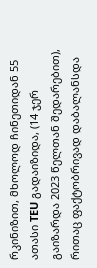რკინიზით, მხოლოდ ჩინეთიდან 55 ათასი TEU გადაიზიდა, (14 ჯერ გაიზარდა 2023 წელთან შედარებით), რითაც ფაქტობრივად დაბალანსდა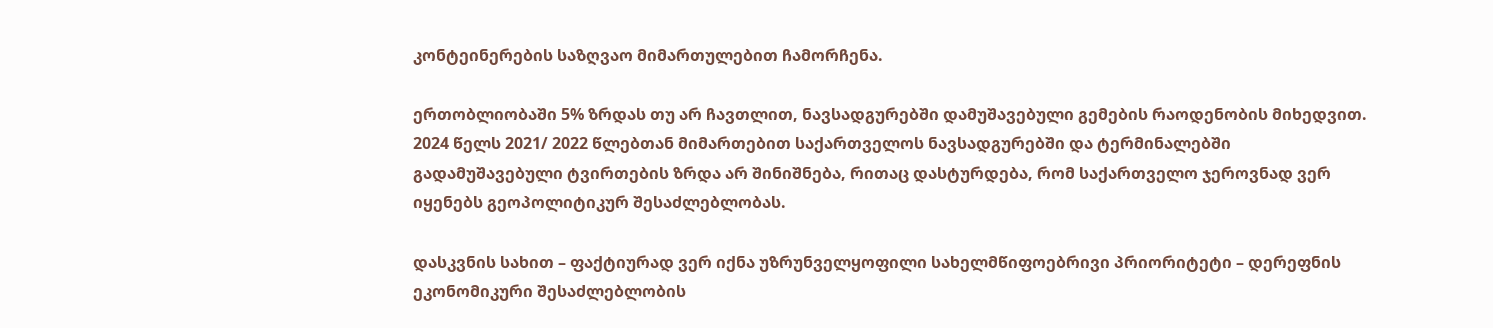კონტეინერების საზღვაო მიმართულებით ჩამორჩენა.

ერთობლიობაში 5% ზრდას თუ არ ჩავთლით, ნავსადგურებში დამუშავებული გემების რაოდენობის მიხედვით. 2024 წელს 2021/ 2022 წლებთან მიმართებით საქართველოს ნავსადგურებში და ტერმინალებში გადამუშავებული ტვირთების ზრდა არ შინიშნება, რითაც დასტურდება, რომ საქართველო ჯეროვნად ვერ იყენებს გეოპოლიტიკურ შესაძლებლობას.

დასკვნის სახით – ფაქტიურად ვერ იქნა უზრუნველყოფილი სახელმწიფოებრივი პრიორიტეტი – დერეფნის ეკონომიკური შესაძლებლობის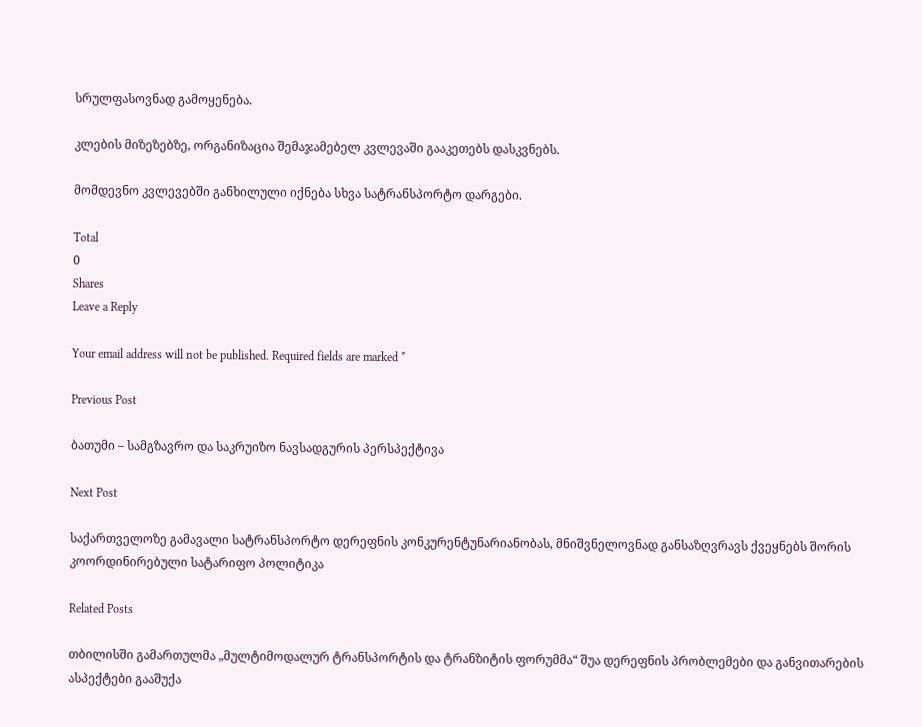სრულფასოვნად გამოყენება.

კლების მიზეზებზე, ორგანიზაცია შემაჯამებელ კვლევაში გააკეთებს დასკვნებს.

მომდევნო კვლევებში განხილული იქნება სხვა სატრანსპორტო დარგები.

Total
0
Shares
Leave a Reply

Your email address will not be published. Required fields are marked *

Previous Post

ბათუმი – სამგზავრო და საკრუიზო ნავსადგურის პერსპექტივა

Next Post

საქართველოზე გამავალი სატრანსპორტო დერეფნის კონკურენტუნარიანობას, მნიშვნელოვნად განსაზღვრავს ქვეყნებს შორის კოორდინირებული სატარიფო პოლიტიკა

Related Posts

თბილისში გამართულმა „მულტიმოდალურ ტრანსპორტის და ტრანზიტის ფორუმმა“ შუა დერეფნის პრობლემები და განვითარების ასპექტები გააშუქა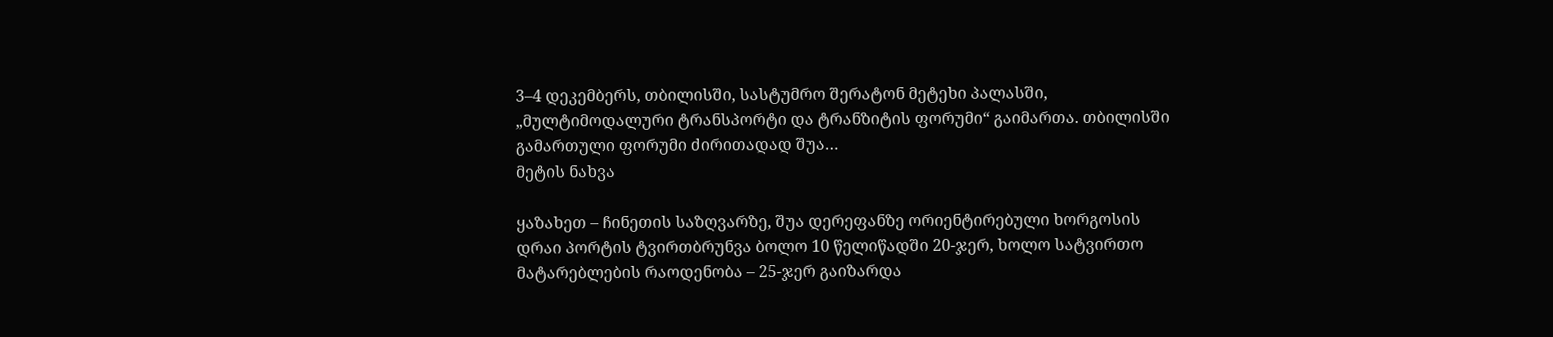3–4 დეკემბერს, თბილისში, სასტუმრო შერატონ მეტეხი პალასში, „მულტიმოდალური ტრანსპორტი და ტრანზიტის ფორუმი“ გაიმართა. თბილისში გამართული ფორუმი ძირითადად შუა…
მეტის ნახვა

ყაზახეთ – ჩინეთის საზღვარზე, შუა დერეფანზე ორიენტირებული ხორგოსის დრაი პორტის ტვირთბრუნვა ბოლო 10 წელიწადში 20-ჯერ, ხოლო სატვირთო მატარებლების რაოდენობა – 25-ჯერ გაიზარდა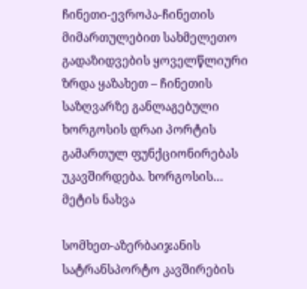ჩინეთი-ევროპა-ჩინეთის მიმართულებით სახმელეთო გადაზიდვების ყოველწლიური ზრდა ყაზახეთ – ჩინეთის საზღვარზე განლაგებული ხორგოსის დრაი პორტის გამართულ ფუნქციონირებას უკავშირდება. ხორგოსის…
მეტის ნახვა

სომხეთ-აზერბაიჯანის სატრანსპორტო კავშირების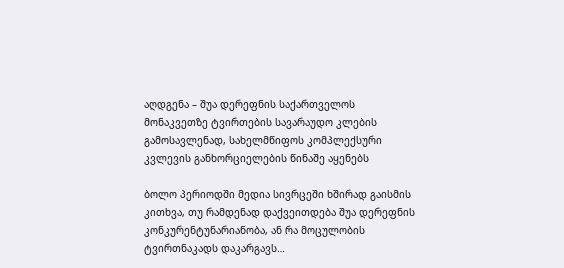აღდგენა – შუა დერეფნის საქართველოს მონაკვეთზე ტვირთების სავარაუდო კლების გამოსავლენად, სახელმწიფოს კომპლექსური კვლევის განხორციელების წინაშე აყენებს

ბოლო პერიოდში მედია სივრცეში ხშირად გაისმის კითხვა, თუ რამდენად დაქვეითდება შუა დერეფნის კონკურენტუნარიანობა, ან რა მოცულობის ტვირთნაკადს დაკარგავს…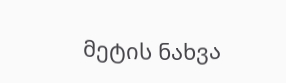მეტის ნახვა